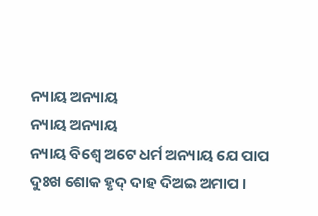ନ୍ୟାୟ ଅନ୍ୟାୟ
ନ୍ୟାୟ ଅନ୍ୟାୟ
ନ୍ୟାୟ ବିଶ୍ୱେ ଅଟେ ଧର୍ମ ଅନ୍ୟାୟ ଯେ ପାପ
ଦୁଃଖ ଶୋକ ହୃଦ୍ ଦାହ ଦିଅଇ ଅମାପ ।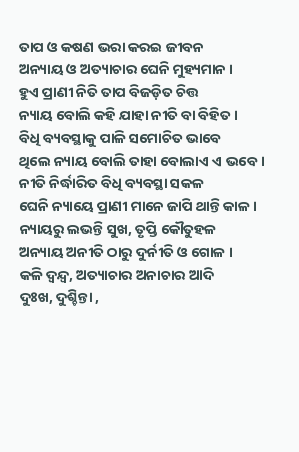ତାପ ଓ କଷଣ ଭରା କରଇ ଜୀବନ
ଅନ୍ୟାୟ ଓ ଅତ୍ୟାଚାର ଘେନି ମୁହ୍ୟମାନ ।
ହୁଏ ପ୍ରାଣୀ ନିତି ତାପ ବିଜଡ଼ିତ ଚିତ୍ତ
ନ୍ୟାୟ ବୋଲି କହି ଯାହା ନୀତି ବା ବିହିତ ।
ବିଧି ବ୍ୟବସ୍ଥାକୁ ପାଳି ସମୋଚିତ ଭାବେ
ଥିଲେ ନ୍ୟାୟ ବୋଲି ତାହା ବୋଲାଏ ଏ ଭବେ ।
ନୀତି ନିର୍ଦ୍ଧାରିତ ବିଧି ବ୍ୟବସ୍ଥା ସକଳ
ଘେନି ନ୍ୟାୟେ ପ୍ରାଣୀ ମାନେ ଜାପି ଥାନ୍ତି କାଳ ।
ନ୍ୟାୟରୁ ଲଭନ୍ତି ସୁଖ, ତୃପ୍ତି କୌତୁହଳ
ଅନ୍ୟାୟ ଅନୀତି ଠାରୁ ଦୁର୍ନୀତି ଓ ଗୋଳ ।
କଳି ଦ୍ୱନ୍ଦ୍ୱ, ଅତ୍ୟାଚାର ଅନାଚାର ଆଦି
ଦୁଃଖ, ଦୁଶ୍ଚିନ୍ତା ,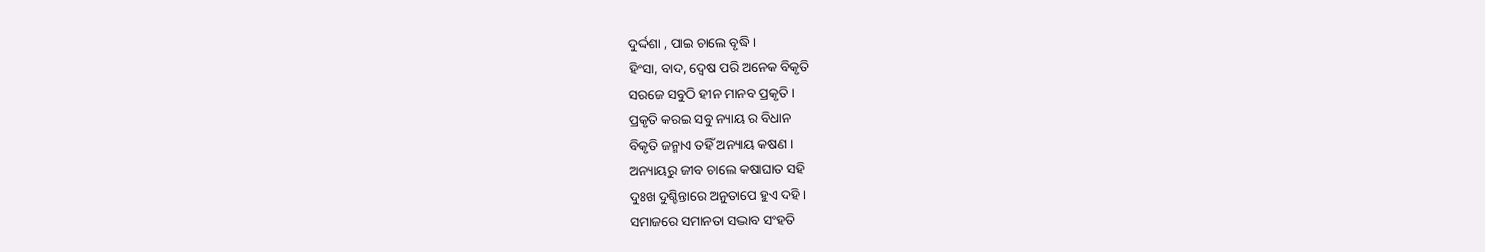ଦୁର୍ଦ୍ଦଶା , ପାଇ ଚାଲେ ବୃଦ୍ଧି ।
ହିଂସା, ବାଦ, ଦ୍ୱେଷ ପରି ଅନେକ ବିକୃତି
ସରଜେ ସବୁଠି ହୀନ ମାନବ ପ୍ରକୃତି ।
ପ୍ରକୃତି କରଇ ସବୁ ନ୍ୟାୟ ର ବିଧାନ
ବିକୃତି ଜନ୍ମାଏ ତହିଁ ଅନ୍ୟାୟ କଷଣ ।
ଅନ୍ୟାୟରୁ ଜୀବ ଚାଲେ କଷାଘାତ ସହି
ଦୁଃଖ ଦୁଶ୍ଚିନ୍ତାରେ ଅନୁତାପେ ହୁଏ ଦହି ।
ସମାଜରେ ସମାନତା ସଦ୍ଭାବ ସଂହତି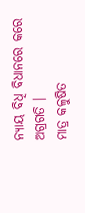ନ୍ୟାୟ ବିଧି ବିଧାନରେ କରେ ଅଗ୍ରଗତି ।
ମାତ୍ର କଳୁଷିତ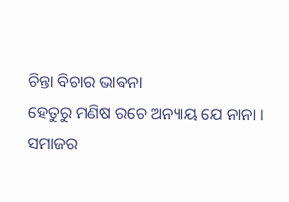ଚିନ୍ତା ବିଚାର ଭାଵନା
ହେତୁରୁ ମଣିଷ ରଚେ ଅନ୍ୟାୟ ଯେ ନାନା ।
ସମାଜର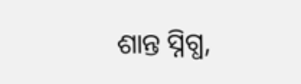ଶାନ୍ତ ସ୍ନିଗ୍ଧ,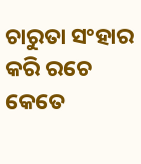ଚାରୁତା ସଂହାର
କରି ରଚେ କେତେ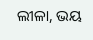ଲୀଳା, ଭୟ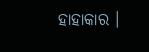ହାହାକାର ।